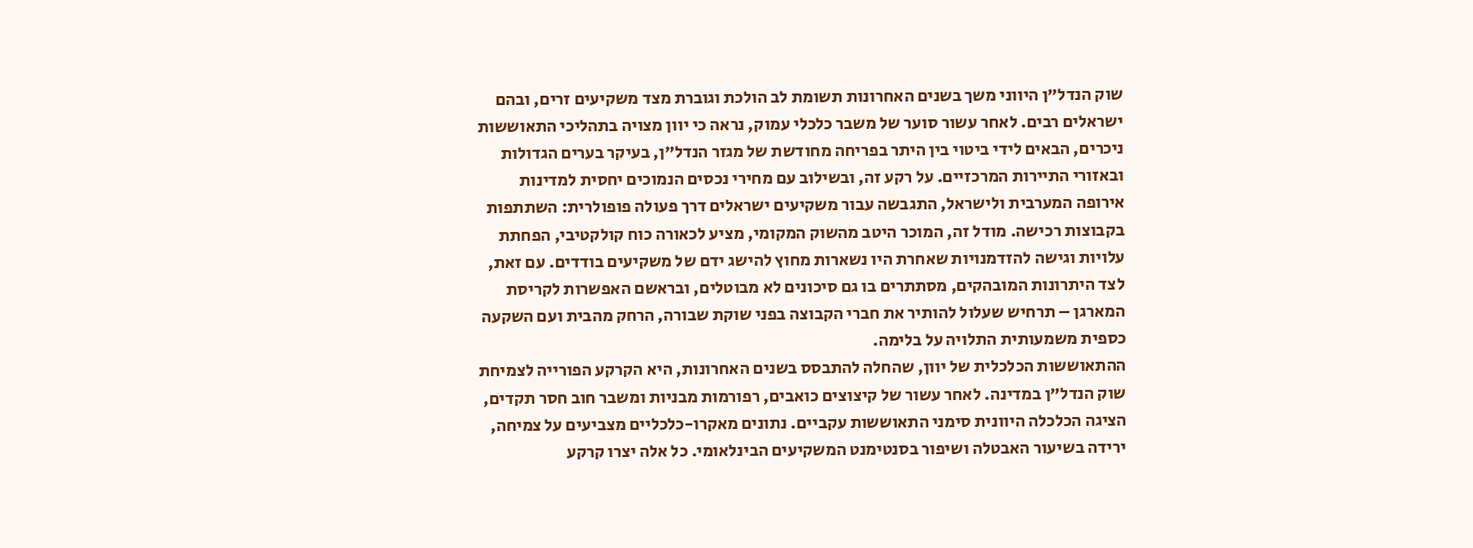שוק הנדל”ן היווני משך בשנים האחרונות תשומת לב הולכת וגוברת מצד משקיעים זרים, ובהם ישראלים רבים. לאחר עשור סוער של משבר כלכלי עמוק, נראה כי יוון מצויה בתהליכי התאוששות ניכרים, הבאים לידי ביטוי בין היתר בפריחה מחודשת של מגזר הנדל”ן, בעיקר בערים הגדולות ובאזורי התיירות המרכזיים. על רקע זה, ובשילוב עם מחירי נכסים הנמוכים יחסית למדינות אירופה המערבית ולישראל, התגבשה עבור משקיעים ישראלים דרך פעולה פופולרית: השתתפות בקבוצות רכישה. מודל זה, המוכר היטב מהשוק המקומי, מציע לכאורה כוח קולקטיבי, הפחתת עלויות וגישה להזדמנויות שאחרת היו נשארות מחוץ להישג ידם של משקיעים בודדים. עם זאת, לצד היתרונות המובהקים, מסתתרים בו גם סיכונים לא מבוטלים, ובראשם האפשרות לקריסת המארגן – תרחיש שעלול להותיר את חברי הקבוצה בפני שוקת שבורה, הרחק מהבית ועם השקעה כספית משמעותית התלויה על בלימה.
ההתאוששות הכלכלית של יוון, שהחלה להתבסס בשנים האחרונות, היא הקרקע הפורייה לצמיחת שוק הנדל”ן במדינה. לאחר עשור של קיצוצים כואבים, רפורמות מבניות ומשבר חוב חסר תקדים, הציגה הכלכלה היוונית סימני התאוששות עקביים. נתונים מאקרו-כלכליים מצביעים על צמיחה, ירידה בשיעור האבטלה ושיפור בסנטימנט המשקיעים הבינלאומי. כל אלה יצרו קרקע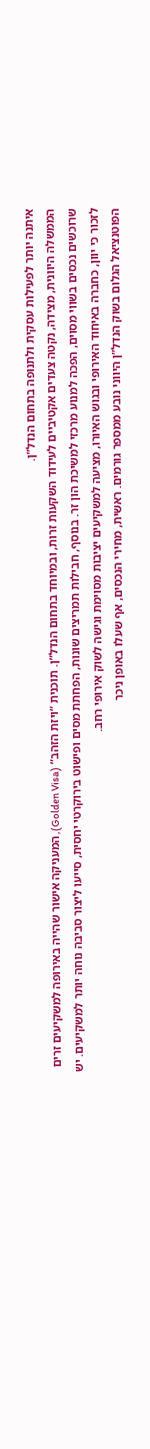איתנה יותר לפעילות עסקית ולתנופה בתחום הנדל”ן.
הממשלה היוונית, מצידה, נקטה צעדים אקטיביים לעידוד השקעות זרות, ובמיוחד בתחום הנדל”ן. תוכנית “ויזת הזהב” (Golden Visa), המעניקה אישור שהייה באירופה למשקיעים זרים שרוכשים נכסים בשווי מסוים, הפכה למנוע מרכזי למשיכת הון זר. בנוסף, חבילות תמריצים שונות, הפחתת מסים ופישוט בירוקרטי יחסית, סייעו ליצור סביבה נוחה יותר למשקיעים. יש לזכור כי יוון, כחברה באיחוד האירופי ובגוש האיורו, מציעה למשקיעים יציבות מסוימת וגישה לשוק אירופי רחב.
הפוטנציאל הגלום בשוק הנדל”ן היווני נובע ממספר גורמים. ראשית, מחירי הנכסים, אף שעלו באופן ניכר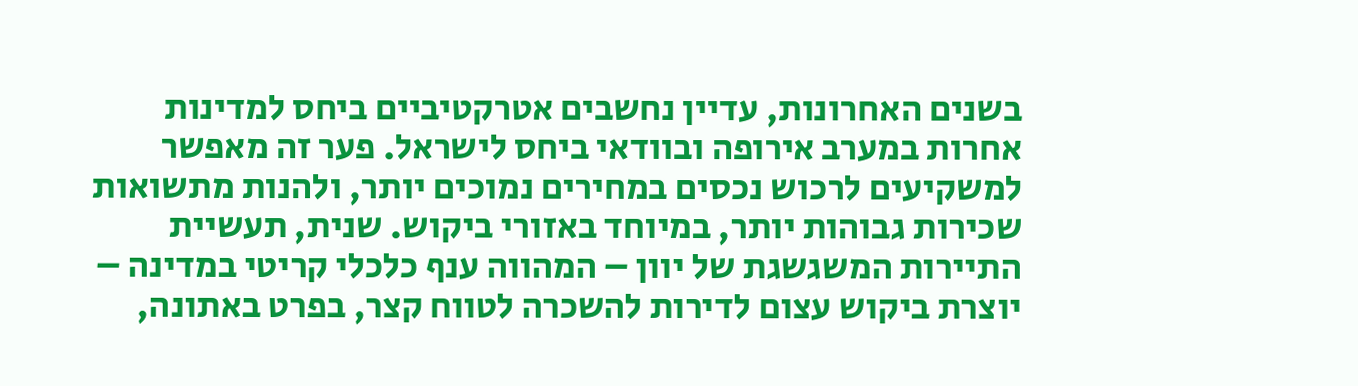בשנים האחרונות, עדיין נחשבים אטרקטיביים ביחס למדינות אחרות במערב אירופה ובוודאי ביחס לישראל. פער זה מאפשר למשקיעים לרכוש נכסים במחירים נמוכים יותר, ולהנות מתשואות שכירות גבוהות יותר, במיוחד באזורי ביקוש. שנית, תעשיית התיירות המשגשגת של יוון – המהווה ענף כלכלי קריטי במדינה – יוצרת ביקוש עצום לדירות להשכרה לטווח קצר, בפרט באתונה,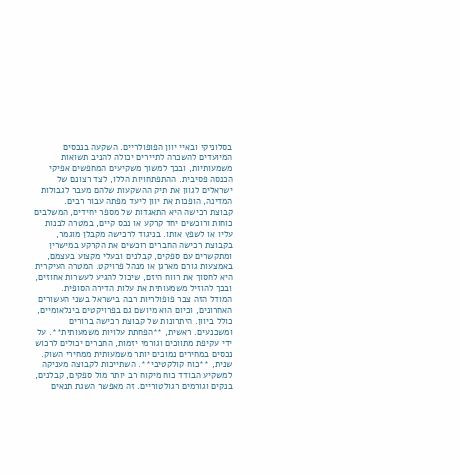בסלוניקי ובאיי יוון הפופולריים. השקעה בנכסים המיועדים להשכרה לתיירים יכולה להניב תשואות משמעותיות, ובכך למשוך משקיעים המחפשים אפיקי הכנסה פסיבית. ההתפתחויות הללו, לצד רצונם של ישראלים לגוון את תיק ההשקעות שלהם מעבר לגבולות המדינה, הופכות את יוון ליעד מפתה עבור רבים.
קבוצת רכישה היא התאגדות של מספר יחידים, המשלבים כוחות ורוכשים יחד קרקע או נכס קיים, במטרה לבנות עליו או לשפץ אותו. בניגוד לרכישה מקבלן מוגמר, בקבוצת רכישה החברים רוכשים את הקרקע במישרין ומתקשרים עם ספקים, קבלנים ובעלי מקצוע בעצמם, באמצעות גורם מארגן או מנהל פרויקט. המטרה העיקרית היא לחסוך את רווח היזם, שיכול להגיע לעשרות אחוזים, ובכך להוזיל משמעותית את עלות הדירה הסופית.
המודל הזה צבר פופולריות רבה בישראל בשני העשורים האחרונים, וכיום הוא מיושם גם בפרויקטים בינלאומיים, כולל ביוון. היתרונות של קבוצת רכישה ברורים ומשכנעים. ראשית, **הפחתת עלויות משמעותית**. על ידי עקיפת מתווכים וגורמי יזמות, החברים יכולים לרכוש נכסים במחירים נמוכים יותר משמעותית ממחירי השוק. שנית, **כוח קולקטיבי**. השתייכות לקבוצה מעניקה למשקיע הבודד כוח מיקוח רב יותר מול ספקים, קבלנים, בנקים וגורמים רגולטוריים. זה מאפשר השגת תנאים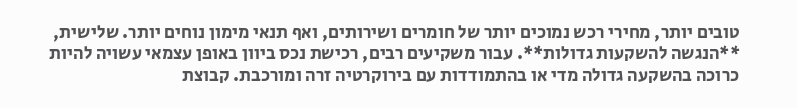טובים יותר, מחירי רכש נמוכים יותר של חומרים ושירותים, ואף תנאי מימון נוחים יותר. שלישית, **הנגשה להשקעות גדולות**. עבור משקיעים רבים, רכישת נכס ביוון באופן עצמאי עשויה להיות כרוכה בהשקעה גדולה מדי או בהתמודדות עם בירוקרטיה זרה ומורכבת. קבוצת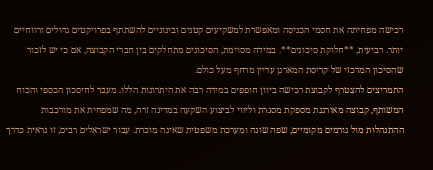רכישה מפחיתה את חסמי הכניסה ומאפשרת למשקיעים קטנים ובינוניים להשתתף בפרויקטים גדולים ורווחיים יותר. רביעית, **חלוקת סיכונים**. במידה מסוימת, הסיכונים מתחלקים בין חברי הקבוצה, אם כי יש לזכור שהסיכון המרכזי של קריסת המארגן עדיין מרחף מעל כולם.
התמריצים להצטרף לקבוצת רכישה ביוון חופפים במידה רבה את היתרונות הללו. מעבר לחיסכון הכספי והכוח המשותף, קבוצה מאורגנת מספקת מסגרת וליווי לביצוע השקעה במדינה זרה, מה שמפחית את מורכבות ההתנהלות מול גורמים מקומיים, שפה שונה ומערכת משפטית שאינה מוכרת. עבור ישראלים רבים, זו נראית כדרך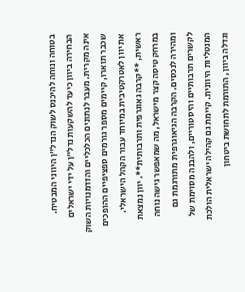בטוחה ונוחה להיכנס לשוק הנדל”ן היווני המבטיח.
הבחירה ביוון כיעד להשקעות נדל”ן על ידי ישראלים אינה מקרית. מעבר לנתונים הכלכליים והזדמנויות השוק שכבר תוארו, קיימים מספר גורמים ספציפיים ההופכים את יוון לאטרקטיבית במיוחד עבור הקהל הישראלי.
ראשית, **קרבה גאוגרפית ותרבותית**. יוון נמצאת במרחק טיסה קצר מישראל, מה שמאפשר גישה נוחה ומהירה לנכסים. הקרבה הגיאוגרפית מתורגמת גם לקשרים תרבותיים והיסטוריים, ולהבנה מסוימת של המנטליות היוונית. קיימת גם קהילה ישראלית הולכת וגדלה ביוון, התורמת לתחושת ביטחון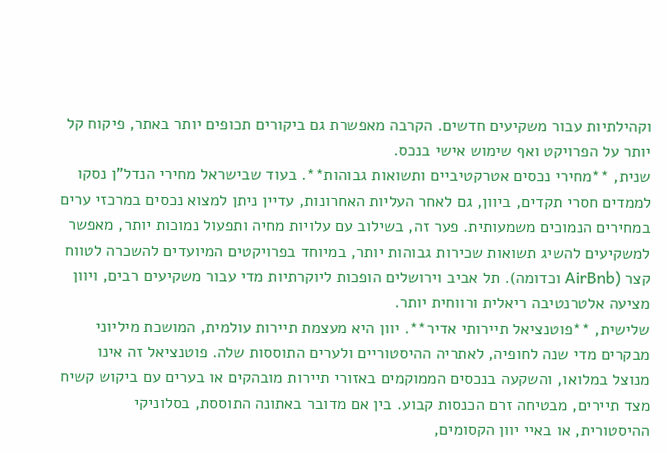וקהילתיות עבור משקיעים חדשים. הקרבה מאפשרת גם ביקורים תכופים יותר באתר, פיקוח קל יותר על הפרויקט ואף שימוש אישי בנכס.
שנית, **מחירי נכסים אטרקטיביים ותשואות גבוהות**. בעוד שבישראל מחירי הנדל”ן נסקו לממדים חסרי תקדים, ביוון, גם לאחר העליות האחרונות, עדיין ניתן למצוא נכסים במרכזי ערים במחירים הנמוכים משמעותית. פער זה, בשילוב עם עלויות מחיה ותפעול נמוכות יותר, מאפשר למשקיעים להשיג תשואות שכירות גבוהות יותר, במיוחד בפרויקטים המיועדים להשכרה לטווח קצר (AirBnb וכדומה). תל אביב וירושלים הופכות ליוקרתיות מדי עבור משקיעים רבים, ויוון מציעה אלטרנטיבה ריאלית ורווחית יותר.
שלישית, **פוטנציאל תיירותי אדיר**. יוון היא מעצמת תיירות עולמית, המושכת מיליוני מבקרים מדי שנה לחופיה, לאתריה ההיסטוריים ולערים התוססות שלה. פוטנציאל זה אינו מנוצל במלואו, והשקעה בנכסים הממוקמים באזורי תיירות מובהקים או בערים עם ביקוש קשיח מצד תיירים, מבטיחה זרם הכנסות קבוע. בין אם מדובר באתונה התוססת, בסלוניקי ההיסטורית, או באיי יוון הקסומים,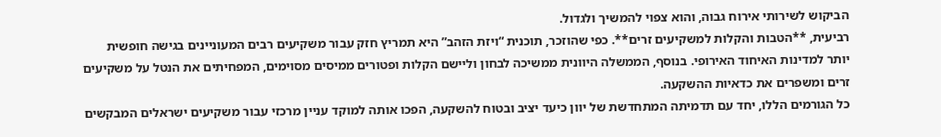הביקוש לשירותי אירוח גבוה, והוא צפוי להמשיך ולגדול.
רביעית, **הטבות והקלות למשקיעים זרים**. כפי שהוזכר, תוכנית “ויזת הזהב” היא תמריץ חזק עבור משקיעים רבים המעוניינים בגישה חופשית יותר למדינות האיחוד האירופי. בנוסף, הממשלה היוונית ממשיכה לבחון וליישם הקלות ופטורים ממיסים מסוימים, המפחיתים את הנטל על משקיעים זרים ומשפרים את כדאיות ההשקעה.
כל הגורמים הללו, יחד עם תדמיתה המתחדשת של יוון כיעד יציב ובטוח להשקעה, הפכו אותה למוקד עניין מרכזי עבור משקיעים ישראלים המבקשים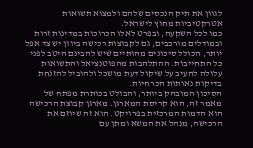לגוון את תיק הנכסים שלהם ולמצוא תשואות אטרקטיביות מחוץ לישראל.
כמו לכל השקעה, ובפרט לאלו הכרוכות במדינות זרות ובמודלים מורכבים, גם לקבוצות רכישה ביוון יש צד אפל יותר, הכולל סיכונים מהותיים שיש להבינם היטב לפני כל התחייבות. ההתלהבות מהפוטנציאל והתשואות עלולה להעיב על שיקול דעת מושכל ולהוביל להזנחת בדיקות נאותות הכרחיות.
הסיכון המובהק ביותר, והבולט בכותרת מפתח של מאמר זה, הוא קריסת המארגן. מארגן קבוצת הרכישה הוא הדמות המרכזית בפרויקט. הוא זה שיוזם את הרכישה, מנהל את המשא ומתן עם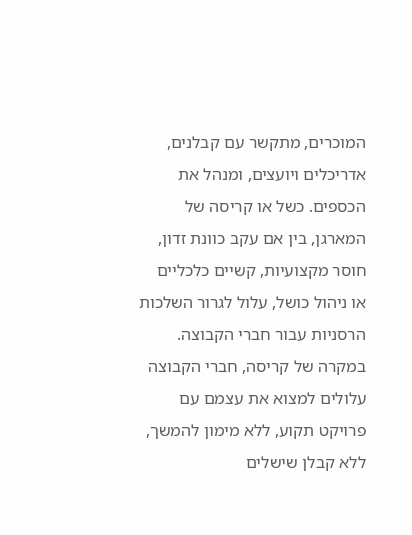המוכרים, מתקשר עם קבלנים, אדריכלים ויועצים, ומנהל את הכספים. כשל או קריסה של המארגן, בין אם עקב כוונת זדון, חוסר מקצועיות, קשיים כלכליים או ניהול כושל, עלול לגרור השלכות הרסניות עבור חברי הקבוצה.
במקרה של קריסה, חברי הקבוצה עלולים למצוא את עצמם עם פרויקט תקוע, ללא מימון להמשך, ללא קבלן שישלים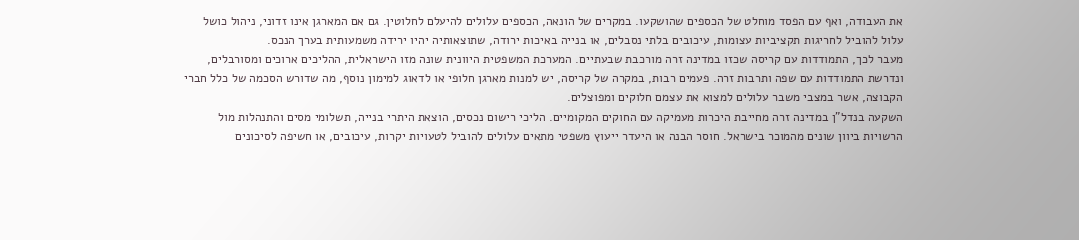את העבודה, ואף עם הפסד מוחלט של הכספים שהושקעו. במקרים של הונאה, הכספים עלולים להיעלם לחלוטין. גם אם המארגן אינו זדוני, ניהול כושל עלול להוביל לחריגות תקציביות עצומות, עיכובים בלתי נסבלים, או בנייה באיכות ירודה, שתוצאותיה יהיו ירידה משמעותית בערך הנכס.
מעבר לכך, התמודדות עם קריסה שכזו במדינה זרה מורכבת שבעתיים. המערכת המשפטית היוונית שונה מזו הישראלית, ההליכים ארוכים ומסורבלים, ונדרשת התמודדות עם שפה ותרבות זרה. פעמים רבות, במקרה של קריסה, יש למנות מארגן חלופי או לדאוג למימון נוסף, מה שדורש הסכמה של כלל חברי הקבוצה, אשר במצבי משבר עלולים למצוא את עצמם חלוקים ומפוצלים.
השקעה בנדל”ן במדינה זרה מחייבת היכרות מעמיקה עם החוקים המקומיים. הליכי רישום נכסים, הוצאת היתרי בנייה, תשלומי מסים והתנהלות מול הרשויות ביוון שונים מהמוכר בישראל. חוסר הבנה או היעדר ייעוץ משפטי מתאים עלולים להוביל לטעויות יקרות, עיכובים, או חשיפה לסיכונים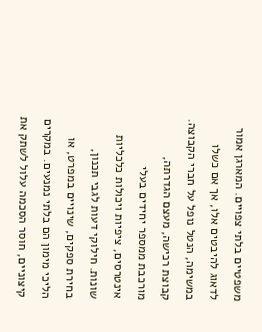משפטיים בלתי צפויים. המארגן אמור לדאוג להיבטים אלו, אך אם כשלו במשימה, הנטל נופל על חברי הקבוצה.
קבוצת רכישה, מעצם הגדרתה, מורכבת ממספר יחידים בעלי אינטרסים, ציפיות ויכולות כלכליות שונות. חילוקי דעות לגבי תכנון, בחירת ספקים, שינויים במפרט, או הליכי מימון הם בלתי נמנעים. במקרים קיצוניים, חוסר הסכמה עלול לשתק את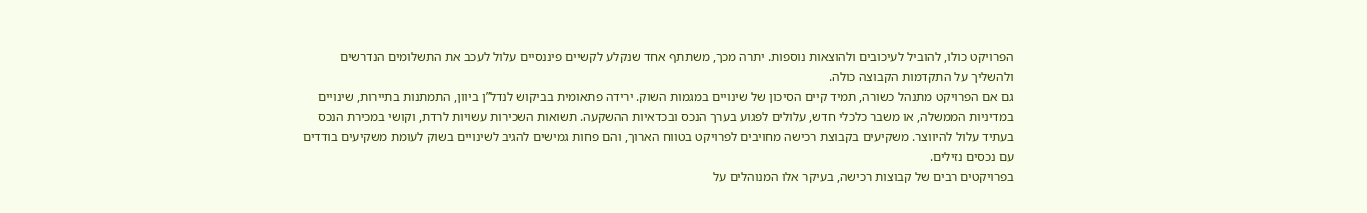הפרויקט כולו, להוביל לעיכובים ולהוצאות נוספות. יתרה מכך, משתתף אחד שנקלע לקשיים פיננסיים עלול לעכב את התשלומים הנדרשים ולהשליך על התקדמות הקבוצה כולה.
גם אם הפרויקט מתנהל כשורה, תמיד קיים הסיכון של שינויים במגמות השוק. ירידה פתאומית בביקוש לנדל”ן ביוון, התמתנות בתיירות, שינויים במדיניות הממשלה, או משבר כלכלי חדש, עלולים לפגוע בערך הנכס ובכדאיות ההשקעה. תשואות השכירות עשויות לרדת, וקושי במכירת הנכס בעתיד עלול להיווצר. משקיעים בקבוצת רכישה מחויבים לפרויקט בטווח הארוך, והם פחות גמישים להגיב לשינויים בשוק לעומת משקיעים בודדים עם נכסים נזילים.
בפרויקטים רבים של קבוצות רכישה, בעיקר אלו המנוהלים על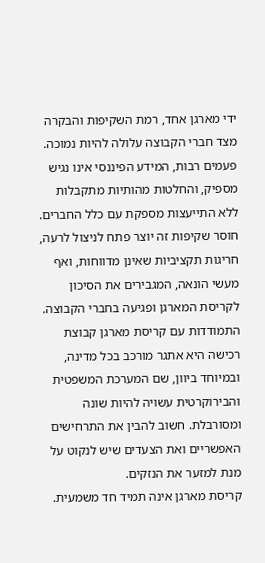ידי מארגן אחד, רמת השקיפות והבקרה מצד חברי הקבוצה עלולה להיות נמוכה. פעמים רבות, המידע הפיננסי אינו נגיש מספיק, והחלטות מהותיות מתקבלות ללא התייעצות מספקת עם כלל החברים. חוסר שקיפות זה יוצר פתח לניצול לרעה, חריגות תקציביות שאינן מדווחות, ואף מעשי הונאה, המגבירים את הסיכון לקריסת המארגן ופגיעה בחברי הקבוצה.
התמודדות עם קריסת מארגן קבוצת רכישה היא אתגר מורכב בכל מדינה, ובמיוחד ביוון, שם המערכת המשפטית והבירוקרטית עשויה להיות שונה ומסורבלת. חשוב להבין את התרחישים האפשריים ואת הצעדים שיש לנקוט על מנת למזער את הנזקים.
קריסת מארגן אינה תמיד חד משמעית.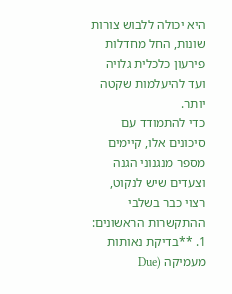היא יכולה ללבוש צורות שונות, החל מחדלות פירעון כלכלית גלויה ועד להיעלמות שקטה יותר.
כדי להתמודד עם סיכונים אלו, קיימים מספר מנגנוני הגנה וצעדים שיש לנקוט, רצוי כבר בשלבי ההתקשרות הראשונים:
1. **בדיקת נאותות מעמיקה (Due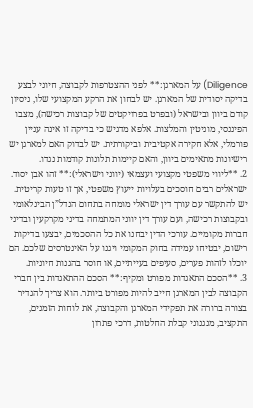Diligence) על המארגן:** לפני ההצטרפות לקבוצה, חיוני לבצע בדיקה יסודית של המארגן. יש לבחון את הרקע המקצועי שלו, ניסיון קודם ביוון ובישראל (ובפרט בפרויקטים של קבוצות רכישה), מצבו הפיננסי, מוניטין והמלצות. אלפא מדגיש כי בדיקה זו אינה עניין פורמלי, אלא חקירה אקטיבית וביקורתית. יש לבדוק האם למארגן יש רישיונות מתאימים ביוון, והאם קיימות תלונות קודמות נגדו.
2. **ליווי משפטי מקצועי ועצמאי (יווני וישראלי):** זהו אבן יסוד. ישראלים רבים חוסכים בעלויות ייעוץ משפטי, אך זו טעות קריטית. יש להתקשר עם עורך דין ישראלי מומחה בתחום הנדל”ן הבינלאומי ובקבוצות רכישה, ועם עורך דין יווני המתמחה בדיני מקרקעין ובדיני חברות מקומיים. עורכי הדין יבחנו את כל ההסכמים, יבצעו בדיקות רישום, יבטיחו עמידה בחוק המקומי ויגנו על האינטרסים שלכם. הם יוכלו לזהות פערים, סעיפים בעייתיים, או חוסר בהגנות חיוניות.
3. **הסכם התאגדות מפורט ומקיף:** הסכם ההתאגדות בין חברי הקבוצה לבין המארגן חייב להיות מפורט ביותר. הוא צריך להגדיר בצורה ברורה את תפקידי המארגן והקבוצה, את לוחות הזמנים, התקציב, מנגנוני קבלת החלטות, דרכי פתרון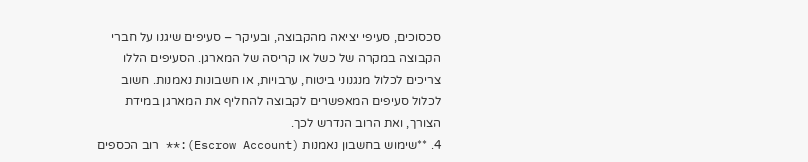סכסוכים, סעיפי יציאה מהקבוצה, ובעיקר – סעיפים שיגנו על חברי הקבוצה במקרה של כשל או קריסה של המארגן. הסעיפים הללו צריכים לכלול מנגנוני ביטוח, ערבויות, או חשבונות נאמנות. חשוב לכלול סעיפים המאפשרים לקבוצה להחליף את המארגן במידת הצורך, ואת הרוב הנדרש לכך.
4. **שימוש בחשבון נאמנות (Escrow Account):** רוב הכספים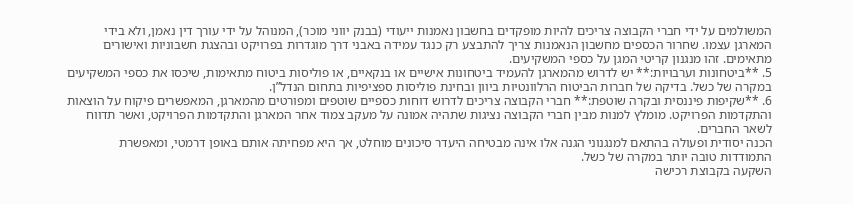המשולמים על ידי חברי הקבוצה צריכים להיות מופקדים בחשבון נאמנות ייעודי (בבנק יווני מוכר), המנוהל על ידי עורך דין נאמן, ולא בידי המארגן עצמו. שחרור הכספים מחשבון הנאמנות צריך להתבצע רק כנגד עמידה באבני דרך מוגדרות בפרויקט ובהצגת חשבוניות ואישורים מתאימים. זהו מנגנון קריטי המגן על כספי המשקיעים.
5. **ביטחונות וערבויות:** יש לדרוש מהמארגן להעמיד ביטחונות אישיים או בנקאיים, או פוליסות ביטוח מתאימות, שיכסו את כספי המשקיעים במקרה של כשל. בדיקה של חברות הביטוח הרלוונטיות ביוון ובחינת פוליסות ספציפיות בתחום הנדל”ן.
6. **שקיפות פיננסית ובקרה שוטפת:** חברי הקבוצה צריכים לדרוש דוחות כספיים שוטפים ומפורטים מהמארגן, המאפשרים פיקוח על הוצאות והתקדמות הפרויקט. מומלץ למנות מבין חברי הקבוצה נציגות שתהיה אמונה על מעקב צמוד אחר המארגן והתקדמות הפרויקט, ואשר תדווח לשאר החברים.
הכנה יסודית ופעולה בהתאם למנגנוני הגנה אלו אינה מבטיחה היעדר סיכונים מוחלט, אך היא מפחיתה אותם באופן דרמטי, ומאפשרת התמודדות טובה יותר במקרה של כשל.
השקעה בקבוצת רכישה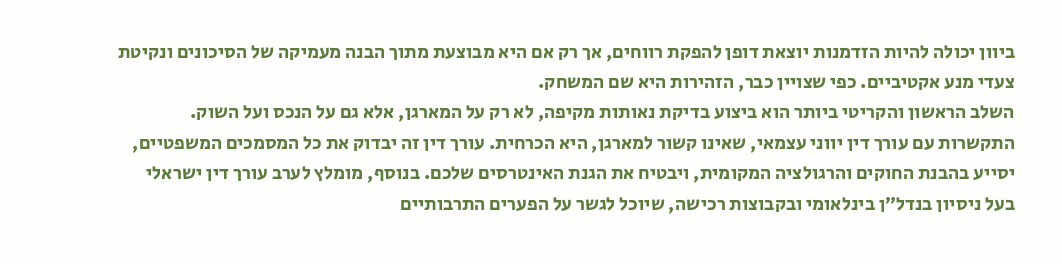ביוון יכולה להיות הזדמנות יוצאת דופן להפקת רווחים, אך רק אם היא מבוצעת מתוך הבנה מעמיקה של הסיכונים ונקיטת צעדי מנע אקטיביים. כפי שצויין כבר, הזהירות היא שם המשחק.
השלב הראשון והקריטי ביותר הוא ביצוע בדיקת נאותות מקיפה, לא רק על המארגן, אלא גם על הנכס ועל השוק.
התקשרות עם עורך דין יווני עצמאי, שאינו קשור למארגן, היא הכרחית. עורך דין זה יבדוק את כל המסמכים המשפטיים, יסייע בהבנת החוקים והרגולציה המקומית, ויבטיח את הגנת האינטרסים שלכם. בנוסף, מומלץ לערב עורך דין ישראלי בעל ניסיון בנדל”ן בינלאומי ובקבוצות רכישה, שיוכל לגשר על הפערים התרבותיים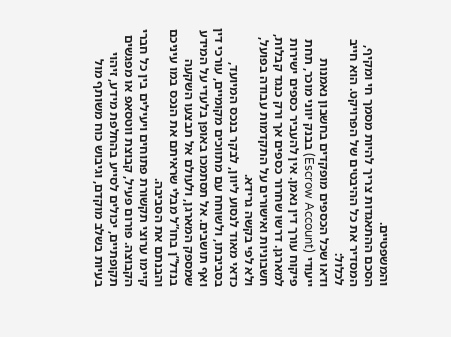והמשפטיים.
הסכם ההתאגדות צריך להיות מסמך חי ומקיף, המסדיר את כל ההיבטים של הפרויקט. הוא חייב לכלול:
ודאו שכל הכספים מופקדים בחשבון נאמנות ייעודי (Escrow Account) בבנק יווני מוכר, תחת פיקוח עורך דין נאמן. אין להעביר כספים ישירות למארגן. דרשו שחרור כספים אך ורק כנגד קבלות, חשבוניות ואישורים על התקדמות עבודה בפועל, ולא לפי בקשה גרידא.
כדאי מאוד לנסוע ליוון, לבקר בנכס המיועד, בסביבתו, ולשוחח עם מתווכים מקומיים, עורכי דין ואף תושבים. אל תסתמכו באופן בלעדי על המידע שמספק המארגן, ולעולם אל תבצעו השקעה בנדל”ן בחו”ל מבלי שראיתם את הנכס במו עיניכם והבנתם את הסביבה.
קיימו ערוצי תקשורת פתוחים ויעילים בין כל חברי הקבוצה. פורום פעיל, קבוצת ווטסאפ או מפגשים תקופתיים, יכולים לסייע בהחלפת מידע, זיהוי בעיות בשלב מוקדם, וגיבוש כוח משותף מול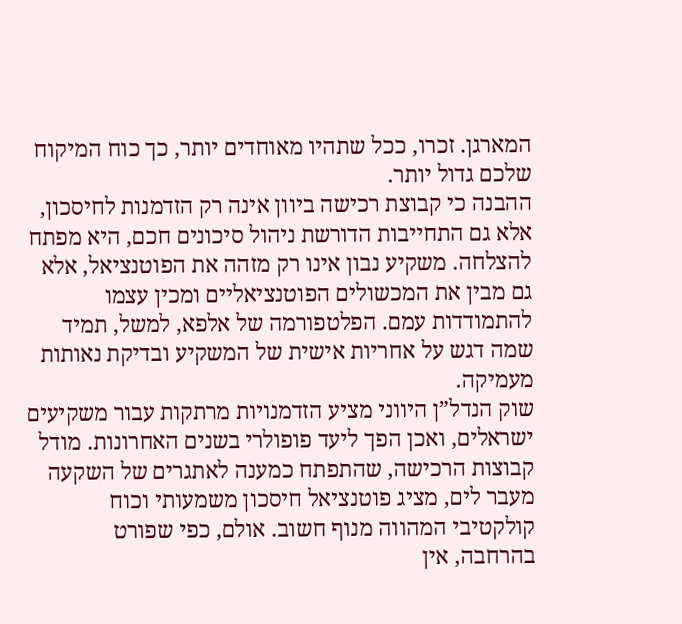המארגן. זכרו, ככל שתהיו מאוחדים יותר, כך כוח המיקוח שלכם גדול יותר.
ההבנה כי קבוצת רכישה ביוון אינה רק הזדמנות לחיסכון, אלא גם התחייבות הדורשת ניהול סיכונים חכם, היא מפתח להצלחה. משקיע נבון אינו רק מזהה את הפוטנציאל, אלא גם מבין את המכשולים הפוטנציאליים ומכין עצמו להתמודדות עמם. הפלטפורמה של אלפא, למשל, תמיד שמה דגש על אחריות אישית של המשקיע ובדיקת נאותות מעמיקה.
שוק הנדל”ן היווני מציע הזדמנויות מרתקות עבור משקיעים ישראלים, ואכן הפך ליעד פופולרי בשנים האחרונות. מודל קבוצות הרכישה, שהתפתח כמענה לאתגרים של השקעה מעבר לים, מציג פוטנציאל חיסכון משמעותי וכוח קולקטיבי המהווה מנוף חשוב. אולם, כפי שפורט בהרחבה, אין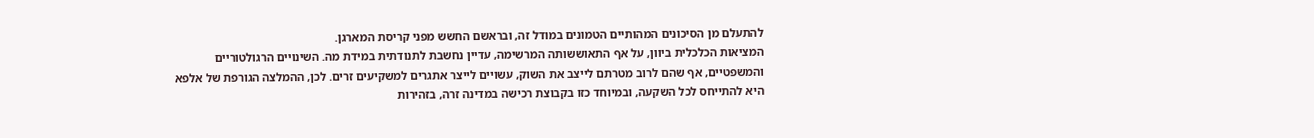להתעלם מן הסיכונים המהותיים הטמונים במודל זה, ובראשם החשש מפני קריסת המארגן.
המציאות הכלכלית ביוון, על אף התאוששותה המרשימה, עדיין נחשבת לתנודתית במידת מה. השינויים הרגולטוריים והמשפטיים, אף שהם לרוב מטרתם לייצב את השוק, עשויים לייצר אתגרים למשקיעים זרים. לכן, ההמלצה הגורפת של אלפא היא להתייחס לכל השקעה, ובמיוחד כזו בקבוצת רכישה במדינה זרה, בזהירות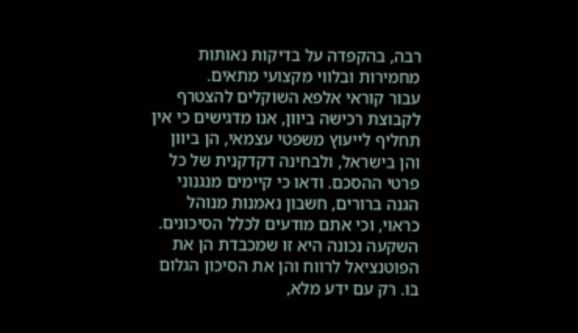רבה, בהקפדה על בדיקות נאותות מחמירות ובלווי מקצועי מתאים.
עבור קוראי אלפא השוקלים להצטרף לקבוצת רכישה ביוון, אנו מדגישים כי אין תחליף לייעוץ משפטי עצמאי, הן ביוון והן בישראל, ולבחינה דקדקנית של כל פרטי ההסכם. ודאו כי קיימים מנגנוני הגנה ברורים, חשבון נאמנות מנוהל כראוי, וכי אתם מודעים לכלל הסיכונים. השקעה נכונה היא זו שמכבדת הן את הפוטנציאל לרווח והן את הסיכון הגלום בו. רק עם ידע מלא,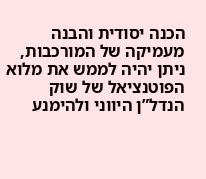הכנה יסודית והבנה מעמיקה של המורכבות, ניתן יהיה לממש את מלוא הפוטנציאל של שוק הנדל”ן היווני ולהימנע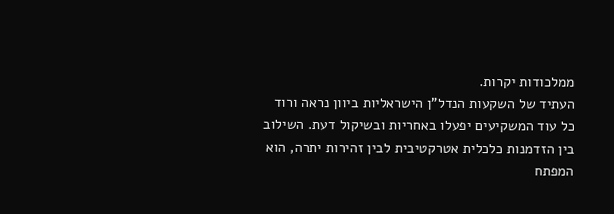ממלכודות יקרות.
העתיד של השקעות הנדל”ן הישראליות ביוון נראה ורוד כל עוד המשקיעים יפעלו באחריות ובשיקול דעת. השילוב בין הזדמנות כלכלית אטרקטיבית לבין זהירות יתרה, הוא המפתח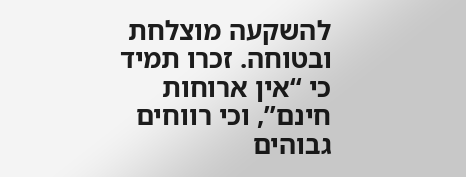להשקעה מוצלחת ובטוחה. זכרו תמיד כי “אין ארוחות חינם”, וכי רווחים גבוהים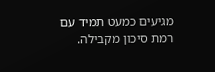מגיעים כמעט תמיד עם רמת סיכון מקבילה.